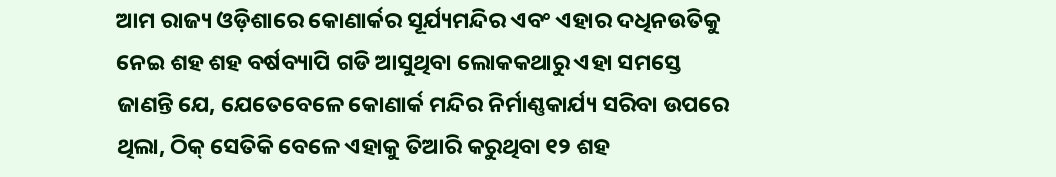ଆମ ରାଜ୍ୟ ଓଡ଼ିଶାରେ କୋଣାର୍କର ସୂର୍ଯ୍ୟମନ୍ଦିର ଏବଂ ଏହାର ଦଧିନଉତିକୁ ନେଇ ଶହ ଶହ ବର୍ଷବ୍ୟାପି ଗଡି ଆସୁଥିବା ଲୋକକଥାରୁ ଏହା ସମସ୍ତେ ଜାଣନ୍ତି ଯେ, ଯେତେବେଳେ କୋଣାର୍କ ମନ୍ଦିର ନିର୍ମାଣ୍ଣକାର୍ଯ୍ୟ ସରିବା ଉପରେ ଥିଲା, ଠିକ୍ ସେତିକି ବେଳେ ଏହାକୁ ତିଆରି କରୁଥିବା ୧୨ ଶହ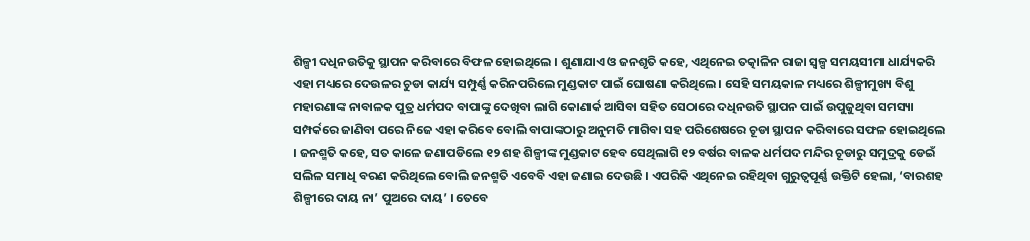ଶିଳ୍ପୀ ଦଧିନଉତିକୁ ସ୍ଥାପନ କରିବାରେ ବିଫଳ ହୋଇଥିଲେ । ଶୁଣାଯାଏ ଓ ଜନଶୃତି କହେ, ଏଥିନେଇ ତତ୍କାଳିନ ରାଜା ସ୍ୱଳ୍ପ ସମୟସୀମା ଧାର୍ଯ୍ୟକରି ଏହା ମଧ୍ୟରେ ଦେଉଳର ଚୁଡା କାର୍ଯ୍ୟ ସମ୍ପୁର୍ଣ୍ଣ କରିନପରିଲେ ମୁଣ୍ଡକାଟ ପାଇଁ ଘୋଷଣା କରିଥିଲେ । ସେହି ସମୟକାଳ ମଧ୍ୟରେ ଶିଳ୍ପୀମୁଖ୍ୟ ବିଶୁ ମହାରଣାଙ୍କ ନାବାଳକ ପୁତ୍ର ଧର୍ମପଦ ବାପାଙ୍କୁ ଦେଖିବା ଲାଗି କୋଣାର୍କ ଆସିବା ସହିତ ସେଠାରେ ଦଧିନଉତି ସ୍ଥାପନ ପାଇଁ ଉପୁଜୁଥିବା ସମସ୍ୟା ସମ୍ପର୍କରେ ଜାଣିବା ପରେ ନିଜେ ଏହା କରିବେ ବୋଲି ବାପାଙ୍କଠାରୁ ଅନୁମତି ମାଗିବା ସହ ପରିଶେଷରେ ଚୂଡା ସ୍ଥାପନ କରିବାରେ ସଫଳ ହୋଇଥିଲେ । ଜନଶ୍ମତି କହେ, ସତ କାଳେ ଜଣାପଡିଲେ ୧୨ ଶହ ଶିଳ୍ପୀଙ୍କ ମୁଣ୍ଡକାଟ ହେବ ସେଥିଲାଗି ୧୨ ବର୍ଷର ବାଳକ ଧର୍ମପଦ ମନ୍ଦିର ଚୂଡାରୁ ସମୁଦ୍ରକୁ ଡେଇଁ ସଲିଳ ସମାଧି ବରଣ କରିଥିଲେ ବୋଲି ଜନଶ୍ମତି ଏବେବି ଏହା ଜଣାଇ ଦେଉଛି । ଏପରିକି ଏଥିନେଇ ରହିଥିବା ଗୁରୁତ୍ୱପୂର୍ଣ୍ଣ ଉକ୍ତିଟି ହେଲା, ‘ବାରଶହ ଶିଳ୍ପୀରେ ଦାୟ ନା’ ପୁଅରେ ଦାୟ’ । ତେବେ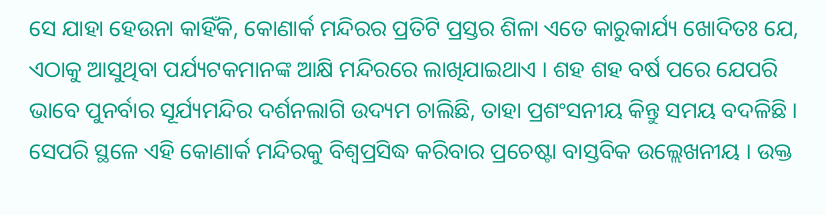ସେ ଯାହା ହେଉନା କାହିଁକି, କୋଣାର୍କ ମନ୍ଦିରର ପ୍ରତିଟି ପ୍ରସ୍ତର ଶିଳା ଏତେ କାରୁକାର୍ଯ୍ୟ ଖୋଦିତଃ ଯେ, ଏଠାକୁ ଆସୁଥିବା ପର୍ଯ୍ୟଟକମାନଙ୍କ ଆକ୍ଷି ମନ୍ଦିରରେ ଲାଖିଯାଇଥାଏ । ଶହ ଶହ ବର୍ଷ ପରେ ଯେପରି ଭାବେ ପୁନର୍ବାର ସୂର୍ଯ୍ୟମନ୍ଦିର ଦର୍ଶନଲାଗି ଉଦ୍ୟମ ଚାଲିଛି, ତାହା ପ୍ରଶଂସନୀୟ କିନ୍ତୁ ସମୟ ବଦଳିଛି । ସେପରି ସ୍ଥଳେ ଏହି କୋଣାର୍କ ମନ୍ଦିରକୁ ବିଶ୍ୱପ୍ରସିଦ୍ଧ କରିବାର ପ୍ରଚେଷ୍ଟା ବାସ୍ତବିକ ଉଲ୍ଲେଖନୀୟ । ଉକ୍ତ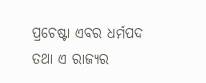ପ୍ରଚେଷ୍ଟା ଏବର ଧର୍ମପଦ ତଥା ଏ ରାଜ୍ୟର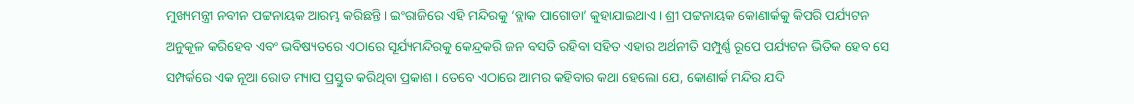ମୁଖ୍ୟମନ୍ତ୍ରୀ ନବୀନ ପଟ୍ଟନାୟକ ଆରମ୍ଭ କରିଛନ୍ତି । ଇଂରାଜିରେ ଏହି ମନ୍ଦିରକୁ ‘ବ୍ଲାକ ପାଗୋଡା’ କୁହାଯାଇଥାଏ । ଶ୍ରୀ ପଟ୍ଟନାୟକ କୋଣାର୍କକୁ କିପରି ପର୍ଯ୍ୟଟନ ଅନୁକୂଳ କରିହେବ ଏବଂ ଭବିଷ୍ୟତରେ ଏଠାରେ ସୂର୍ଯ୍ୟମନ୍ଦିରକୁ କେନ୍ଦ୍ରକରି ଜନ ବସତି ରହିବା ସହିତ ଏହାର ଅର୍ଥନୀତି ସମ୍ପୁର୍ଣ୍ଣ ରୂପେ ପର୍ଯ୍ୟଟନ ଭିତିକ ହେବ ସେ ସମ୍ପର୍କରେ ଏକ ନୂଆ ରୋଡ ମ୍ୟାପ ପ୍ରସ୍ତୁତ କରିଥିବା ପ୍ରକାଶ । ତେବେ ଏଠାରେ ଆମର କହିବାର କଥା ହେଲୋ ଯେ, କୋଣାର୍କ ମନ୍ଦିର ଯଦି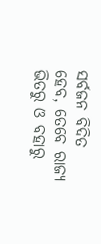ସର୍ବଜନ ବିଦିତ ହେବ, ତେବେ ରାଜ୍ୟ ଭିତରୁ ଓ ବହାରୁ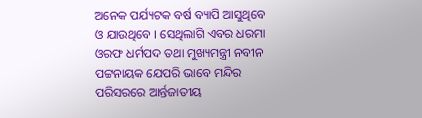ଅନେକ ପର୍ଯ୍ୟଟକ ବର୍ଷ ବ୍ୟାପି ଆସୁଥିବେ ଓ ଯାଉଥିବେ । ସେଥିଲାଗି ଏବର ଧରମା ଓରଫ ଧର୍ମପଦ ତଥା ମୁଖ୍ୟମନ୍ତ୍ରୀ ନବୀନ ପଟ୍ଟନାୟକ ଯେପରି ଭାବେ ମନ୍ଦିର ପରିସରରେ ଆର୍ନ୍ତଜାତୀୟ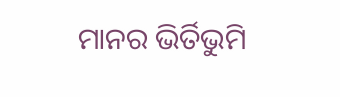ମାନର ଭିର୍ତିଭୁମି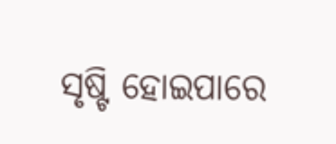ସୃଷ୍ଟି ହୋଇପାରେ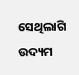ସେଥିଲାଗି ଉଦ୍ୟମ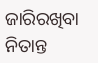ଜାରିରଖିବା ନିତାନ୍ତ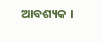ଆବଶ୍ୟକ ।